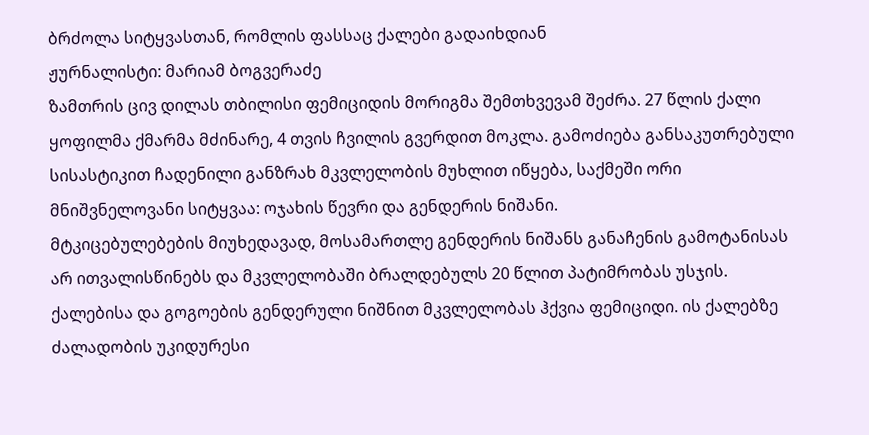ბრძოლა სიტყვასთან, რომლის ფასსაც ქალები გადაიხდიან
ჟურნალისტი: მარიამ ბოგვერაძე
ზამთრის ცივ დილას თბილისი ფემიციდის მორიგმა შემთხვევამ შეძრა. 27 წლის ქალი ყოფილმა ქმარმა მძინარე, 4 თვის ჩვილის გვერდით მოკლა. გამოძიება განსაკუთრებული სისასტიკით ჩადენილი განზრახ მკვლელობის მუხლით იწყება, საქმეში ორი მნიშვნელოვანი სიტყვაა: ოჯახის წევრი და გენდერის ნიშანი.
მტკიცებულებების მიუხედავად, მოსამართლე გენდერის ნიშანს განაჩენის გამოტანისას არ ითვალისწინებს და მკვლელობაში ბრალდებულს 20 წლით პატიმრობას უსჯის.
ქალებისა და გოგოების გენდერული ნიშნით მკვლელობას ჰქვია ფემიციდი. ის ქალებზე ძალადობის უკიდურესი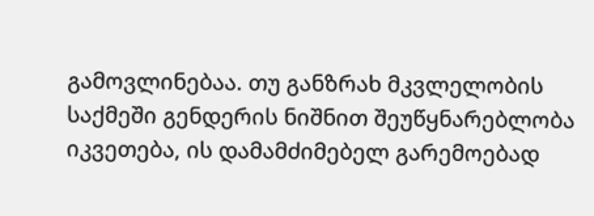გამოვლინებაა. თუ განზრახ მკვლელობის საქმეში გენდერის ნიშნით შეუწყნარებლობა იკვეთება, ის დამამძიმებელ გარემოებად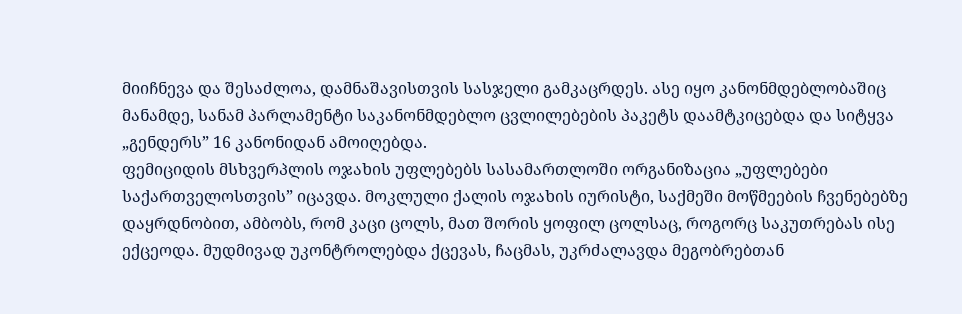მიიჩნევა და შესაძლოა, დამნაშავისთვის სასჯელი გამკაცრდეს. ასე იყო კანონმდებლობაშიც მანამდე, სანამ პარლამენტი საკანონმდებლო ცვლილებების პაკეტს დაამტკიცებდა და სიტყვა „გენდერს” 16 კანონიდან ამოიღებდა.
ფემიციდის მსხვერპლის ოჯახის უფლებებს სასამართლოში ორგანიზაცია „უფლებები საქართველოსთვის” იცავდა. მოკლული ქალის ოჯახის იურისტი, საქმეში მოწმეების ჩვენებებზე დაყრდნობით, ამბობს, რომ კაცი ცოლს, მათ შორის ყოფილ ცოლსაც, როგორც საკუთრებას ისე ექცეოდა. მუდმივად უკონტროლებდა ქცევას, ჩაცმას, უკრძალავდა მეგობრებთან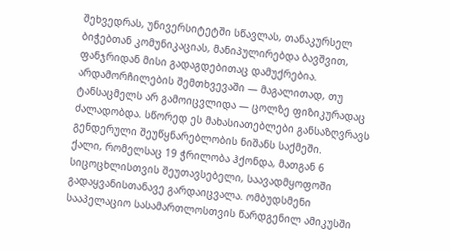შეხვედრას, უნივერსიტეტში სწავლას, თანაკურსელ ბიჭებთან კომუნიკაციას, მანიპულირებდა ბავშვით, ფანჯრიდან მისი გადაგდებითაც დამუქრებია. არდამორჩილების შემთხვევაში — მაგალითად, თუ ტანსაცმელს არ გამოიცვლიდა — ცოლზე ფიზიკურადაც ძალადობდა. სწორედ ეს მახასიათებლები განსაზღვრავს გენდერული შეუწყნარებლობის ნიშანს საქმეში.
ქალი, რომელსაც 19 ჭრილობა ჰქონდა, მათგან 6 სიცოცხლისთვის შეუთავსებელი, საავადმყოფოში გადაყვანისთანავე გარდაიცვალა. ომბუდსმენი სააპელაციო სასამართლოსთვის წარდგენილ ამიკუსში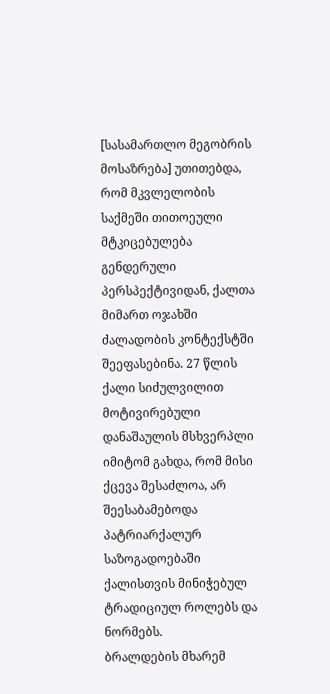[სასამართლო მეგობრის მოსაზრება] უთითებდა, რომ მკვლელობის საქმეში თითოეული მტკიცებულება გენდერული პერსპექტივიდან, ქალთა მიმართ ოჯახში ძალადობის კონტექსტში შეეფასებინა. 27 წლის ქალი სიძულვილით მოტივირებული დანაშაულის მსხვერპლი იმიტომ გახდა, რომ მისი ქცევა შესაძლოა, არ შეესაბამებოდა პატრიარქალურ საზოგადოებაში ქალისთვის მინიჭებულ ტრადიციულ როლებს და ნორმებს.
ბრალდების მხარემ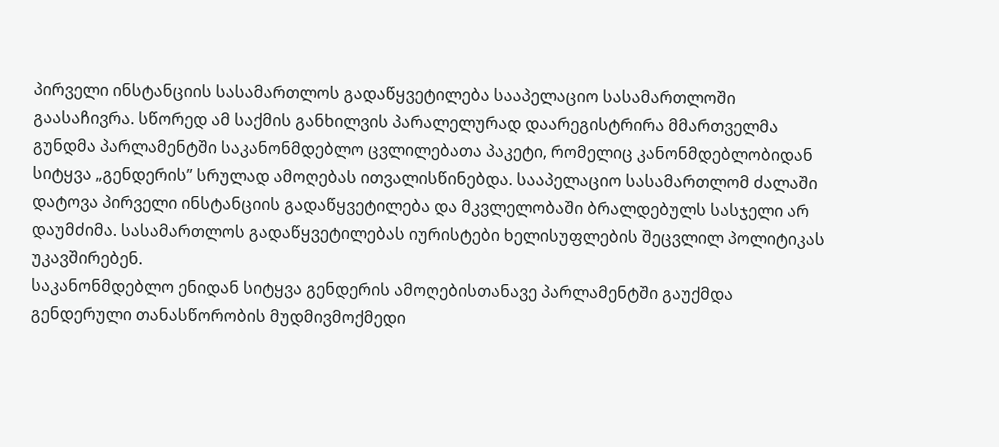პირველი ინსტანციის სასამართლოს გადაწყვეტილება სააპელაციო სასამართლოში გაასაჩივრა. სწორედ ამ საქმის განხილვის პარალელურად დაარეგისტრირა მმართველმა გუნდმა პარლამენტში საკანონმდებლო ცვლილებათა პაკეტი, რომელიც კანონმდებლობიდან სიტყვა „გენდერის” სრულად ამოღებას ითვალისწინებდა. სააპელაციო სასამართლომ ძალაში დატოვა პირველი ინსტანციის გადაწყვეტილება და მკვლელობაში ბრალდებულს სასჯელი არ დაუმძიმა. სასამართლოს გადაწყვეტილებას იურისტები ხელისუფლების შეცვლილ პოლიტიკას უკავშირებენ.
საკანონმდებლო ენიდან სიტყვა გენდერის ამოღებისთანავე პარლამენტში გაუქმდა გენდერული თანასწორობის მუდმივმოქმედი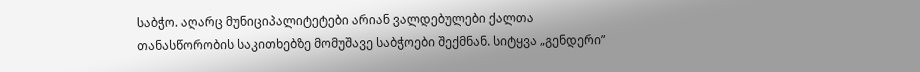საბჭო. აღარც მუნიციპალიტეტები არიან ვალდებულები ქალთა თანასწორობის საკითხებზე მომუშავე საბჭოები შექმნან. სიტყვა „გენდერი”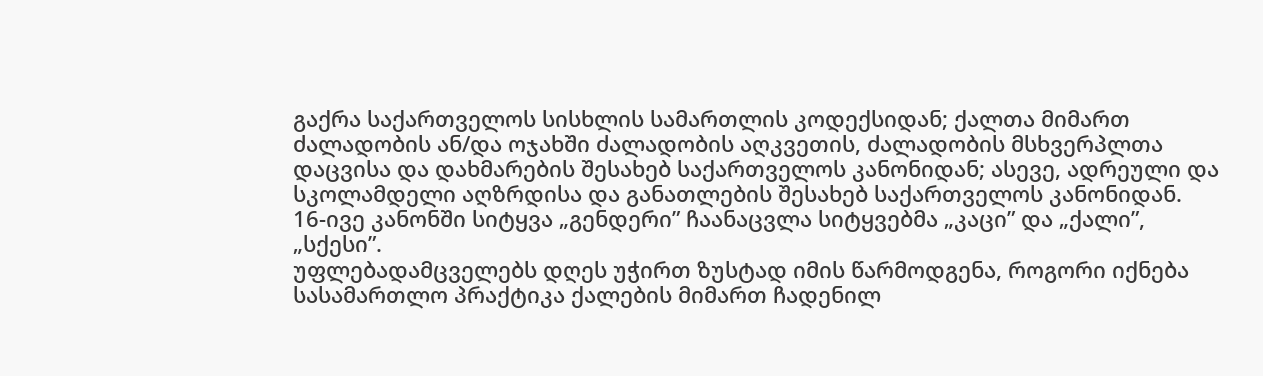გაქრა საქართველოს სისხლის სამართლის კოდექსიდან; ქალთა მიმართ ძალადობის ან/და ოჯახში ძალადობის აღკვეთის, ძალადობის მსხვერპლთა დაცვისა და დახმარების შესახებ საქართველოს კანონიდან; ასევე, ადრეული და სკოლამდელი აღზრდისა და განათლების შესახებ საქართველოს კანონიდან.
16-ივე კანონში სიტყვა „გენდერი” ჩაანაცვლა სიტყვებმა „კაცი” და „ქალი”, „სქესი”.
უფლებადამცველებს დღეს უჭირთ ზუსტად იმის წარმოდგენა, როგორი იქნება სასამართლო პრაქტიკა ქალების მიმართ ჩადენილ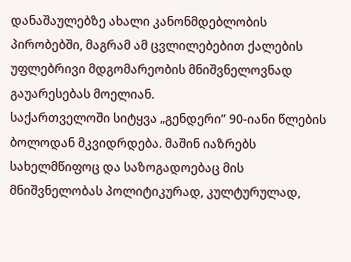დანაშაულებზე ახალი კანონმდებლობის პირობებში, მაგრამ ამ ცვლილებებით ქალების უფლებრივი მდგომარეობის მნიშვნელოვნად გაუარესებას მოელიან.
საქართველოში სიტყვა „გენდერი” 90-იანი წლების ბოლოდან მკვიდრდება. მაშინ იაზრებს სახელმწიფოც და საზოგადოებაც მის მნიშვნელობას პოლიტიკურად, კულტურულად,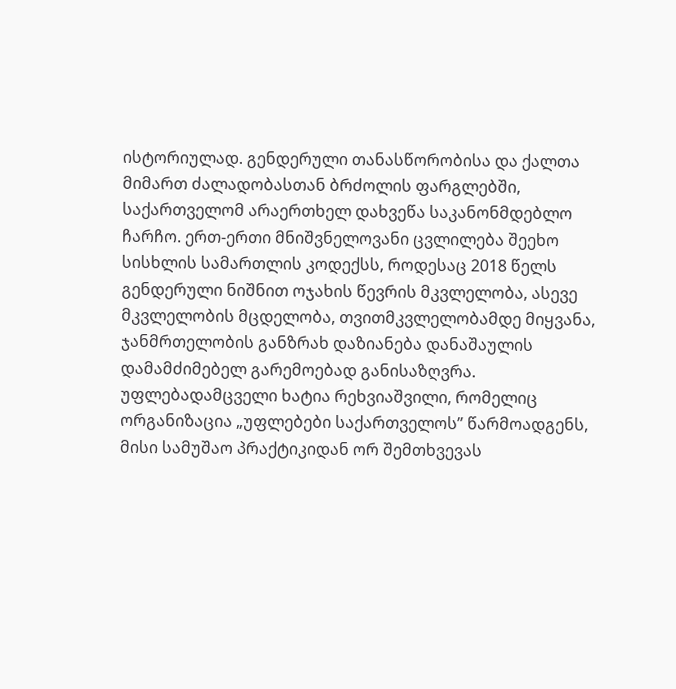ისტორიულად. გენდერული თანასწორობისა და ქალთა მიმართ ძალადობასთან ბრძოლის ფარგლებში, საქართველომ არაერთხელ დახვეწა საკანონმდებლო ჩარჩო. ერთ-ერთი მნიშვნელოვანი ცვლილება შეეხო სისხლის სამართლის კოდექსს, როდესაც 2018 წელს გენდერული ნიშნით ოჯახის წევრის მკვლელობა, ასევე მკვლელობის მცდელობა, თვითმკვლელობამდე მიყვანა, ჯანმრთელობის განზრახ დაზიანება დანაშაულის დამამძიმებელ გარემოებად განისაზღვრა. უფლებადამცველი ხატია რეხვიაშვილი, რომელიც ორგანიზაცია „უფლებები საქართველოს” წარმოადგენს, მისი სამუშაო პრაქტიკიდან ორ შემთხვევას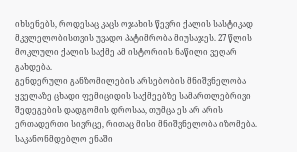იხსენებს, როდესაც კაცს ოჯახის წევრი ქალის სასტიკად მკვლელობისთვის უვადო პატიმრობა მიუსაჯეს. 27 წლის მოკლული ქალის საქმე ამ ისტორიის ნაწილი ვეღარ გახდება.
გენდერული განზომილების არსებობის მნიშვნელობა ყველაზე ცხადი ფემიციდის საქმეებზე სამართლებრივი შედეგების დადგომის დროსაა, თუმცა ეს არ არის ერთადერთი სივრცე, რითაც მისი მნიშვნელობა იზომება. საკანონმდებლო ენაში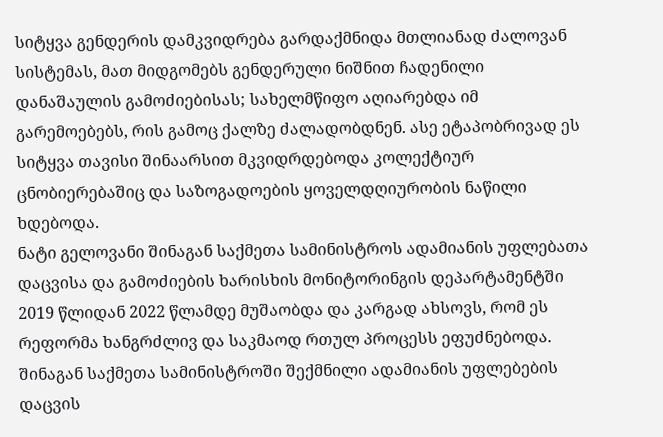სიტყვა გენდერის დამკვიდრება გარდაქმნიდა მთლიანად ძალოვან სისტემას, მათ მიდგომებს გენდერული ნიშნით ჩადენილი დანაშაულის გამოძიებისას; სახელმწიფო აღიარებდა იმ გარემოებებს, რის გამოც ქალზე ძალადობდნენ. ასე ეტაპობრივად ეს სიტყვა თავისი შინაარსით მკვიდრდებოდა კოლექტიურ ცნობიერებაშიც და საზოგადოების ყოველდღიურობის ნაწილი ხდებოდა.
ნატი გელოვანი შინაგან საქმეთა სამინისტროს ადამიანის უფლებათა დაცვისა და გამოძიების ხარისხის მონიტორინგის დეპარტამენტში 2019 წლიდან 2022 წლამდე მუშაობდა და კარგად ახსოვს, რომ ეს რეფორმა ხანგრძლივ და საკმაოდ რთულ პროცესს ეფუძნებოდა. შინაგან საქმეთა სამინისტროში შექმნილი ადამიანის უფლებების დაცვის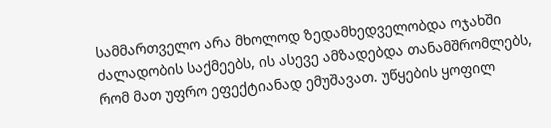სამმართველო არა მხოლოდ ზედამხედველობდა ოჯახში ძალადობის საქმეებს, ის ასევე ამზადებდა თანამშრომლებს, რომ მათ უფრო ეფექტიანად ემუშავათ. უწყების ყოფილ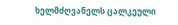ხელმძღვანელს ცალკეული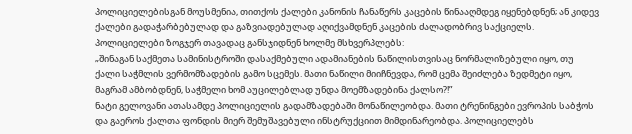პოლიციელებისგან მოუსმენია, თითქოს ქალები კანონის ჩანაწერს კაცების წინააღმდეგ იყენებდნენ; ან კიდევ ქალები გადაჭარბებულად და გაზვიადებულად აღიქვამდნენ კაცების ძალადობრივ საქციელს. პოლიციელები ზოგჯერ თავადაც განსჯიდნენ ხოლმე მსხვერპლებს:
„შინაგან საქმეთა სამინისტროში დასაქმებული ადამიანების ნაწილისთვისაც ნორმალიზებული იყო, თუ ქალი საჭმლის ვერმომზადების გამო სცემეს. მათი ნაწილი მიიჩნევდა, რომ ცემა შეიძლება ზედმეტი იყო, მაგრამ ამბობდნენ, საჭმელი ხომ აუცილებლად უნდა მოემზადებინა ქალსო?!”
ნატი გელოვანი ათასამდე პოლიციელის გადამზადებაში მონაწილეობდა. მათი ტრენინგები ევროპის საბჭოს და გაეროს ქალთა ფონდის მიერ შემუშავებული ინსტრუქციით მიმდინარეობდა. პოლიციელებს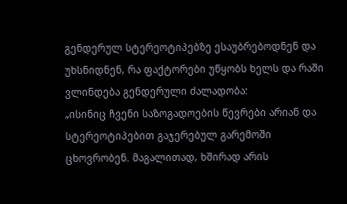გენდერულ სტერეოტიპებზე ესაუბრებოდნენ და უხსნიდნენ, რა ფაქტორები უწყობს ხელს და რაში ვლინდება გენდერული ძალადობა:
„ისინიც ჩვენი საზოგადოების წევრები არიან და სტერეოტიპებით გაჯერებულ გარემოში ცხოვრობენ. მაგალითად, ხშირად არის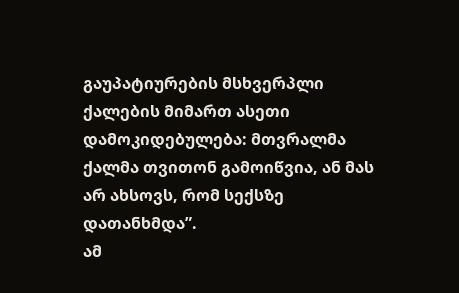გაუპატიურების მსხვერპლი ქალების მიმართ ასეთი დამოკიდებულება: მთვრალმა ქალმა თვითონ გამოიწვია, ან მას არ ახსოვს, რომ სექსზე დათანხმდა”.
ამ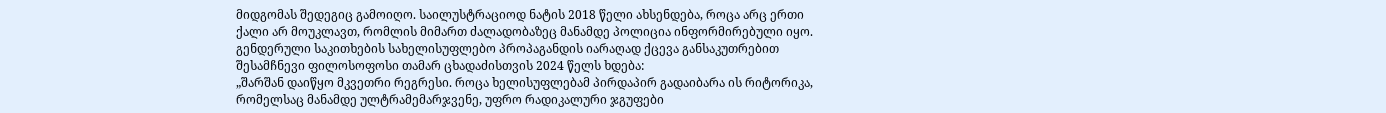მიდგომას შედეგიც გამოიღო. საილუსტრაციოდ ნატის 2018 წელი ახსენდება, როცა არც ერთი ქალი არ მოუკლავთ, რომლის მიმართ ძალადობაზეც მანამდე პოლიცია ინფორმირებული იყო.
გენდერული საკითხების სახელისუფლებო პროპაგანდის იარაღად ქცევა განსაკუთრებით შესამჩნევი ფილოსოფოსი თამარ ცხადაძისთვის 2024 წელს ხდება:
„შარშან დაიწყო მკვეთრი რეგრესი. როცა ხელისუფლებამ პირდაპირ გადაიბარა ის რიტორიკა, რომელსაც მანამდე ულტრამემარჯვენე, უფრო რადიკალური ჯგუფები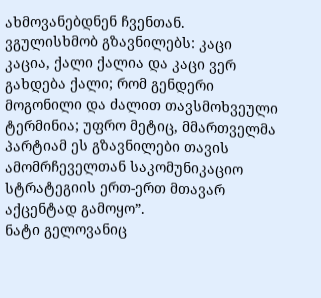ახმოვანებდნენ ჩვენთან. ვგულისხმობ გზავნილებს: კაცი კაცია, ქალი ქალია და კაცი ვერ გახდება ქალი; რომ გენდერი მოგონილი და ძალით თავსმოხვეული ტერმინია; უფრო მეტიც, მმართველმა პარტიამ ეს გზავნილები თავის ამომრჩეველთან საკომუნიკაციო სტრატეგიის ერთ-ერთ მთავარ აქცენტად გამოყო”.
ნატი გელოვანიც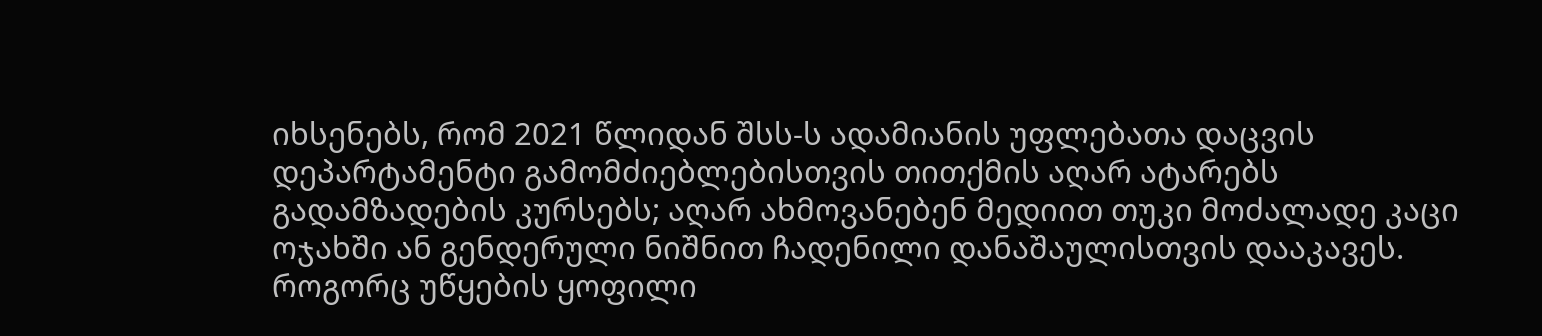იხსენებს, რომ 2021 წლიდან შსს-ს ადამიანის უფლებათა დაცვის დეპარტამენტი გამომძიებლებისთვის თითქმის აღარ ატარებს გადამზადების კურსებს; აღარ ახმოვანებენ მედიით თუკი მოძალადე კაცი ოჯახში ან გენდერული ნიშნით ჩადენილი დანაშაულისთვის დააკავეს. როგორც უწყების ყოფილი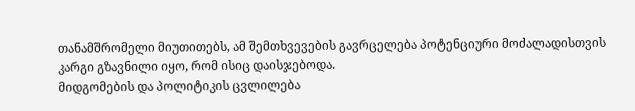თანამშრომელი მიუთითებს, ამ შემთხვევების გავრცელება პოტენციური მოძალადისთვის კარგი გზავნილი იყო, რომ ისიც დაისჯებოდა.
მიდგომების და პოლიტიკის ცვლილება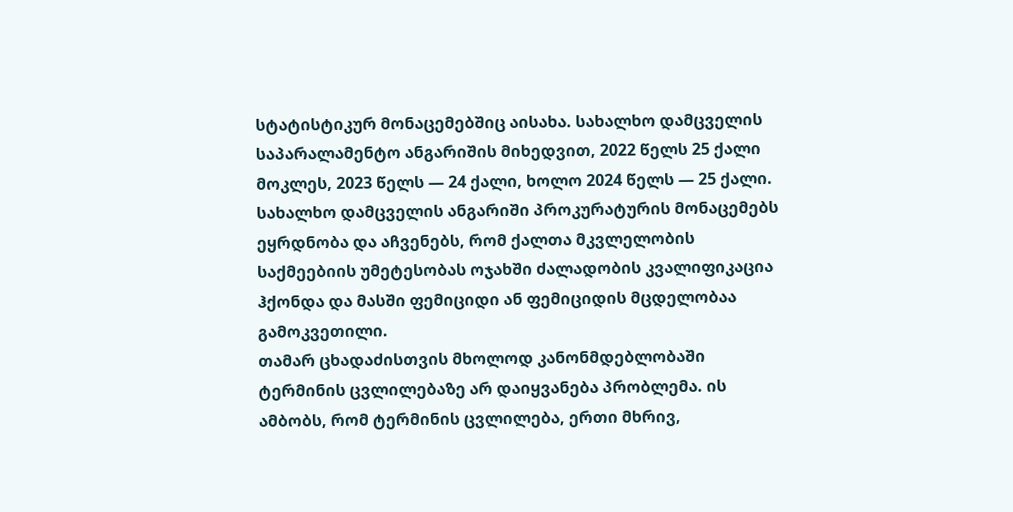სტატისტიკურ მონაცემებშიც აისახა. სახალხო დამცველის საპარალამენტო ანგარიშის მიხედვით, 2022 წელს 25 ქალი მოკლეს, 2023 წელს — 24 ქალი, ხოლო 2024 წელს — 25 ქალი.
სახალხო დამცველის ანგარიში პროკურატურის მონაცემებს ეყრდნობა და აჩვენებს, რომ ქალთა მკვლელობის საქმეებიის უმეტესობას ოჯახში ძალადობის კვალიფიკაცია ჰქონდა და მასში ფემიციდი ან ფემიციდის მცდელობაა გამოკვეთილი.
თამარ ცხადაძისთვის მხოლოდ კანონმდებლობაში ტერმინის ცვლილებაზე არ დაიყვანება პრობლემა. ის ამბობს, რომ ტერმინის ცვლილება, ერთი მხრივ,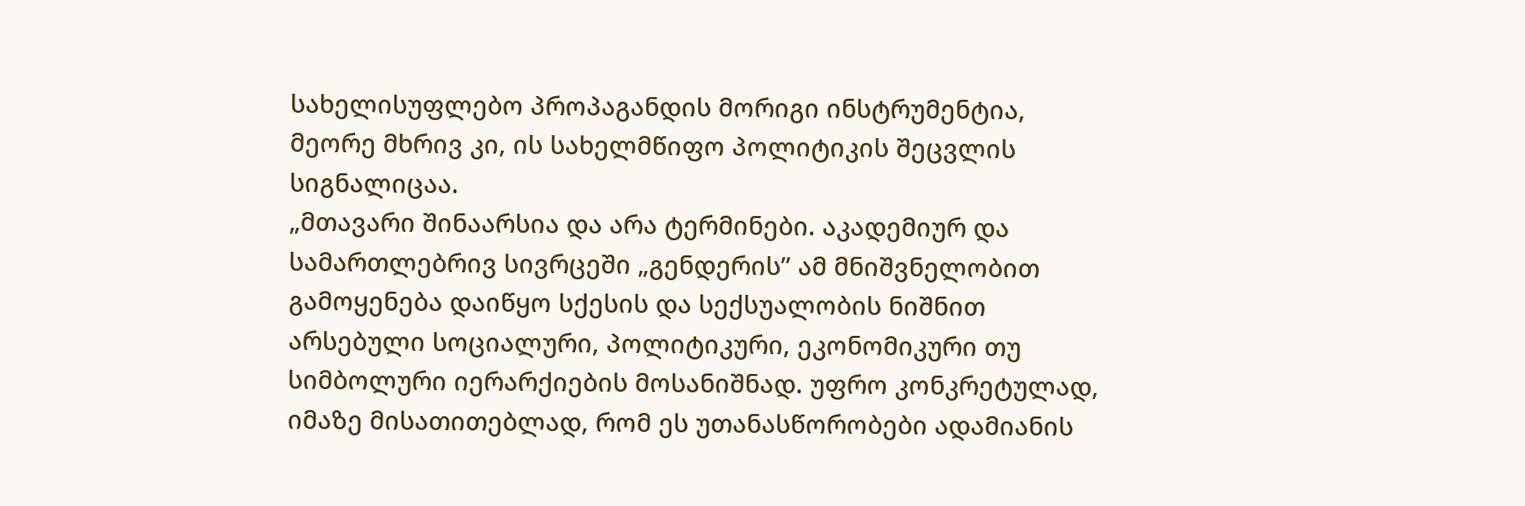სახელისუფლებო პროპაგანდის მორიგი ინსტრუმენტია, მეორე მხრივ კი, ის სახელმწიფო პოლიტიკის შეცვლის სიგნალიცაა.
„მთავარი შინაარსია და არა ტერმინები. აკადემიურ და სამართლებრივ სივრცეში „გენდერის” ამ მნიშვნელობით გამოყენება დაიწყო სქესის და სექსუალობის ნიშნით არსებული სოციალური, პოლიტიკური, ეკონომიკური თუ სიმბოლური იერარქიების მოსანიშნად. უფრო კონკრეტულად, იმაზე მისათითებლად, რომ ეს უთანასწორობები ადამიანის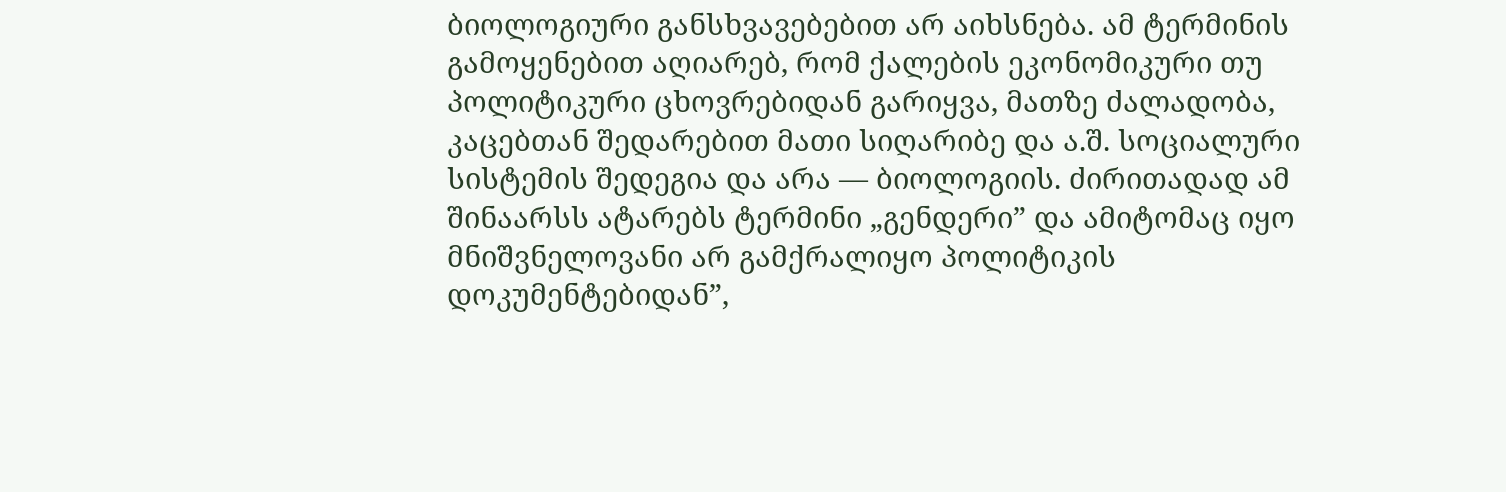ბიოლოგიური განსხვავებებით არ აიხსნება. ამ ტერმინის გამოყენებით აღიარებ, რომ ქალების ეკონომიკური თუ პოლიტიკური ცხოვრებიდან გარიყვა, მათზე ძალადობა, კაცებთან შედარებით მათი სიღარიბე და ა.შ. სოციალური სისტემის შედეგია და არა — ბიოლოგიის. ძირითადად ამ შინაარსს ატარებს ტერმინი „გენდერი” და ამიტომაც იყო მნიშვნელოვანი არ გამქრალიყო პოლიტიკის დოკუმენტებიდან”,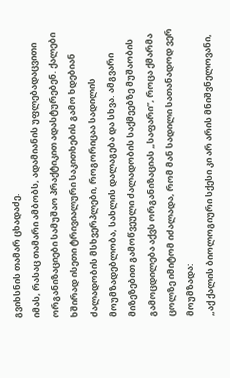გვიხსნის თამარ ცხადაძე.
იმას, რასაც თამარი ამბობს, ადამიანის უფლებადაცვითი ორგანიზაციები სამუშაო პრაქტიკით ადასტურებენ. ქალები ხშირად ისეთი ტრივიალური საკითხების გამო ხდებიან ძალადობის მსხვერპლები, როგორიცაა სადილის მოუმზადებლობა, სახლის დალაგება და სხვა. ამგვარი მიზეზებით გამოწვეული ძალადობის საქმეებზე მუშაობის გამოცდილება აქვს ორგანიზაციას „საფარი”, როცა ქმარმა ცოლზე იმიტომ იძალადა, რომ მან სადილი სათანადოდ ვერ მოუმზადა:
„აქ ქალის ბიოლოგიური სქესი კი არ არის მნიშვნელოვანი,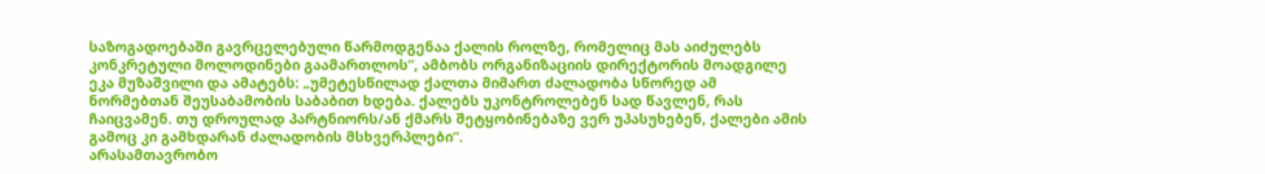საზოგადოებაში გავრცელებული წარმოდგენაა ქალის როლზე, რომელიც მას აიძულებს კონკრეტული მოლოდინები გაამართლოს”, ამბობს ორგანიზაციის დირექტორის მოადგილე ეკა მუზაშვილი და ამატებს: „უმეტესწილად ქალთა მიმართ ძალადობა სწორედ ამ ნორმებთან შეუსაბამობის საბაბით ხდება. ქალებს უკონტროლებენ სად წავლენ, რას ჩაიცვამენ. თუ დროულად პარტნიორს/ან ქმარს შეტყობინებაზე ვერ უპასუხებენ, ქალები ამის გამოც კი გამხდარან ძალადობის მსხვერპლები”.
არასამთავრობო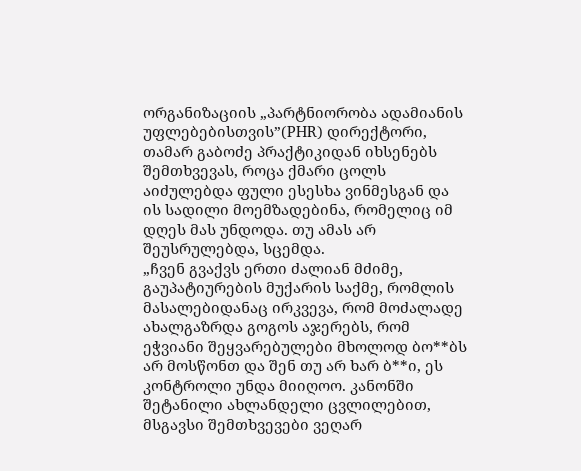ორგანიზაციის „პარტნიორობა ადამიანის უფლებებისთვის”(PHR) დირექტორი, თამარ გაბოძე პრაქტიკიდან იხსენებს შემთხვევას, როცა ქმარი ცოლს აიძულებდა ფული ესესხა ვინმესგან და ის სადილი მოემზადებინა, რომელიც იმ დღეს მას უნდოდა. თუ ამას არ შეუსრულებდა, სცემდა.
„ჩვენ გვაქვს ერთი ძალიან მძიმე, გაუპატიურების მუქარის საქმე, რომლის მასალებიდანაც ირკვევა, რომ მოძალადე ახალგაზრდა გოგოს აჯერებს, რომ ეჭვიანი შეყვარებულები მხოლოდ ბო**ბს არ მოსწონთ და შენ თუ არ ხარ ბ**ი, ეს კონტროლი უნდა მიიღოო. კანონში შეტანილი ახლანდელი ცვლილებით, მსგავსი შემთხვევები ვეღარ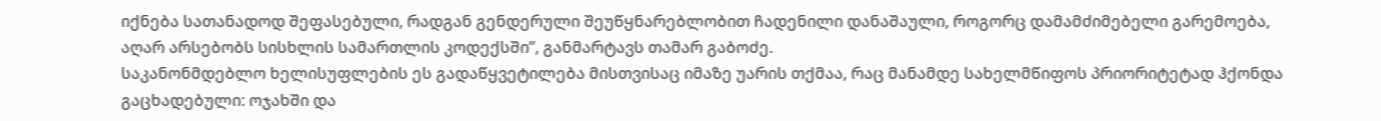იქნება სათანადოდ შეფასებული, რადგან გენდერული შეუწყნარებლობით ჩადენილი დანაშაული, როგორც დამამძიმებელი გარემოება, აღარ არსებობს სისხლის სამართლის კოდექსში”, განმარტავს თამარ გაბოძე.
საკანონმდებლო ხელისუფლების ეს გადაწყვეტილება მისთვისაც იმაზე უარის თქმაა, რაც მანამდე სახელმწიფოს პრიორიტეტად ჰქონდა გაცხადებული: ოჯახში და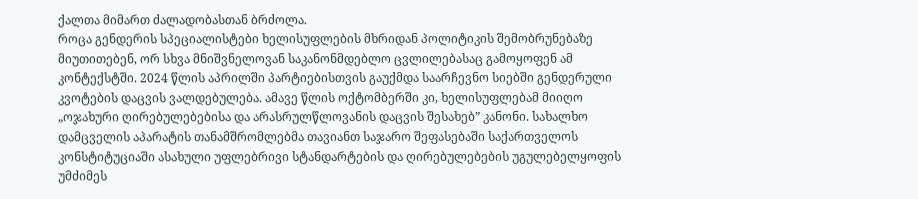ქალთა მიმართ ძალადობასთან ბრძოლა.
როცა გენდერის სპეციალისტები ხელისუფლების მხრიდან პოლიტიკის შემობრუნებაზე მიუთითებენ, ორ სხვა მნიშვნელოვან საკანონმდებლო ცვლილებასაც გამოყოფენ ამ კონტექსტში. 2024 წლის აპრილში პარტიებისთვის გაუქმდა საარჩევნო სიებში გენდერული კვოტების დაცვის ვალდებულება. ამავე წლის ოქტომბერში კი, ხელისუფლებამ მიიღო „ოჯახური ღირებულებებისა და არასრულწლოვანის დაცვის შესახებ” კანონი. სახალხო დამცველის აპარატის თანამშრომლებმა თავიანთ საჯარო შეფასებაში საქართველოს კონსტიტუციაში ასახული უფლებრივი სტანდარტების და ღირებულებების უგულებელყოფის უმძიმეს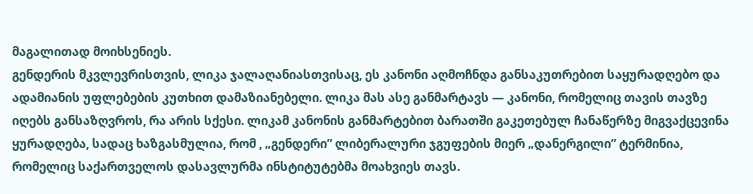მაგალითად მოიხსენიეს.
გენდერის მკვლევრისთვის, ლიკა ჯალაღანიასთვისაც, ეს კანონი აღმოჩნდა განსაკუთრებით საყურადღებო და ადამიანის უფლებების კუთხით დამაზიანებელი. ლიკა მას ასე განმარტავს — კანონი, რომელიც თავის თავზე იღებს განსაზღვროს, რა არის სქესი. ლიკამ კანონის განმარტებით ბარათში გაკეთებულ ჩანაწერზე მიგვაქცევინა ყურადღება, სადაც ხაზგასმულია, რომ , „გენდერი” ლიბერალური ჯგუფების მიერ „დანერგილი” ტერმინია, რომელიც საქართველოს დასავლურმა ინსტიტუტებმა მოახვიეს თავს.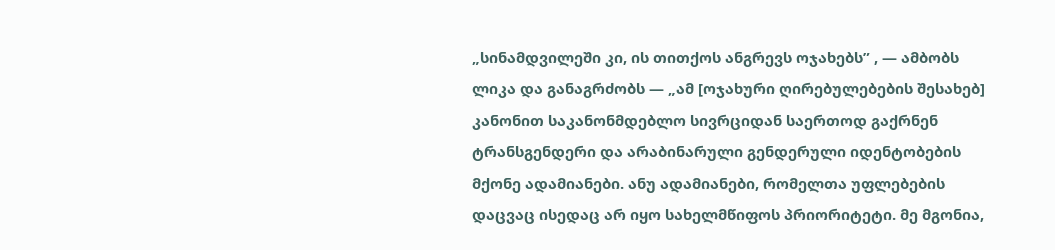„სინამდვილეში კი, ის თითქოს ანგრევს ოჯახებს” , — ამბობს ლიკა და განაგრძობს — „ამ [ოჯახური ღირებულებების შესახებ] კანონით საკანონმდებლო სივრციდან საერთოდ გაქრნენ ტრანსგენდერი და არაბინარული გენდერული იდენტობების მქონე ადამიანები. ანუ ადამიანები, რომელთა უფლებების დაცვაც ისედაც არ იყო სახელმწიფოს პრიორიტეტი. მე მგონია,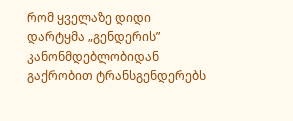რომ ყველაზე დიდი დარტყმა „გენდერის” კანონმდებლობიდან გაქრობით ტრანსგენდერებს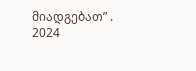მიადგებათ” .
2024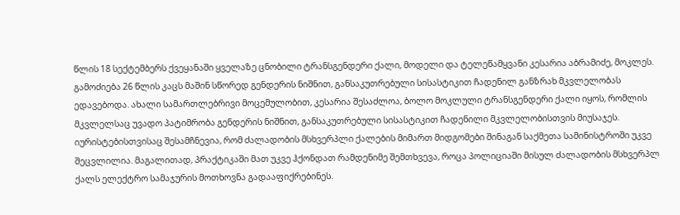წლის 18 სექტემბერს ქვეყანაში ყველაზე ცნობილი ტრანსგენდერი ქალი, მოდელი და ტელეწამყვანი კესარია აბრამიძე, მოკლეს. გამოძიება 26 წლის კაცს მაშინ სწორედ გენდერის ნიშნით, განსაკუთრებული სისასტიკით ჩადენილ განზრახ მკვლელობას ედავებოდა. ახალი სამართლებრივი მოცემულობით, კესარია შესაძლოა, ბოლო მოკლული ტრანსგენდერი ქალი იყოს, რომლის მკვლელსაც უვადო პატიმრობა გენდერის ნიშნით, განსაკუთრებული სისასტიკით ჩადენილი მკვლელობისთვის მიუსაჯეს.
იურისტებისთვისაც შესამჩნევია, რომ ძალადობის მსხვერპლი ქალების მიმართ მიდგომები შინაგან საქმეთა სამინისტროში უკვე შეცვლილია. მაგალითად, პრაქტიკაში მათ უკვე ჰქონდათ რამდენიმე შემთხვევა, როცა პოლიციაში მისულ ძალადობის მსხვერპლ ქალს ელექტრო სამაჯურის მოთხოვნა გადააფიქრებინეს.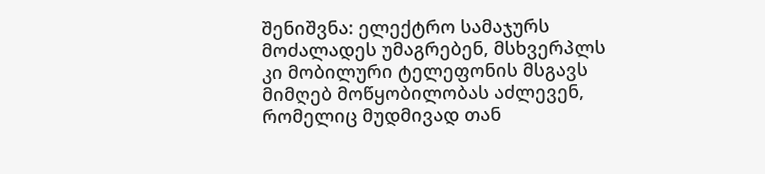შენიშვნა: ელექტრო სამაჯურს მოძალადეს უმაგრებენ, მსხვერპლს კი მობილური ტელეფონის მსგავს მიმღებ მოწყობილობას აძლევენ, რომელიც მუდმივად თან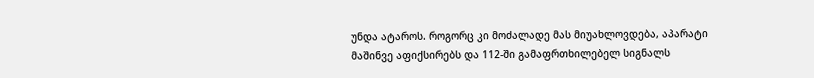უნდა ატაროს. როგორც კი მოძალადე მას მიუახლოვდება, აპარატი მაშინვე აფიქსირებს და 112-ში გამაფრთხილებელ სიგნალს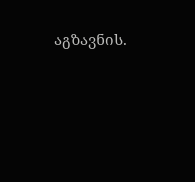აგზავნის.